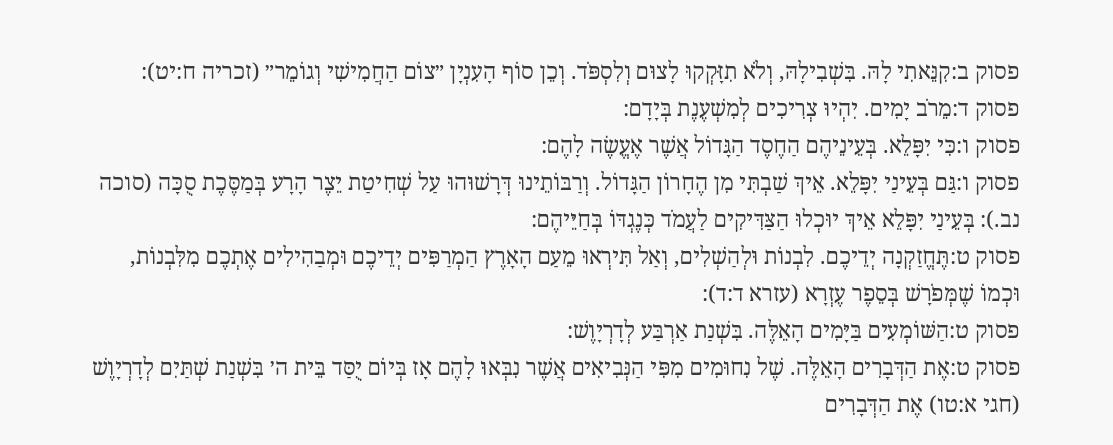פסוק ב:קִנֵּאתִי לָהּ. בִּשְׁבִילָהּ, וְלֹא תִזָּקְקוּ לָצוּם וְלִסְפֹּד. וְכֵן סוֹף הָעִנְיָן ״צוֹם הַחֲמִישִׁי וְגוֹמֵר״ (זכריה ח:יט):
פסוק ד:מֵרֹב יָמִים. יִהְיוּ צְרִיכִים לְמִשְׁעֶנֶת בְּיָדָם:
פסוק ו:כִּי יִפָּלֵא. בְּעֵינֵיהֶם הַחֶסֶד הַגָּדוֹל אֲשֶׁר אֶעֱשֶׂה לָהֶם:
פסוק ו:גַּם בְּעֵינַי יִפָּלֵא. אֵיךְ שַׁבְתִּי מִן הֶחָרוֹן הַגָּדוֹל. וְרַבּוֹתֵינוּ דְּרָשׁוּהוּ עַל שְׁחִיטַת יֵצֶר הָרָע בְּמַסֶּכֶת סֻכָּה (סוכה נב.): בְּעֵינַי יִפָּלֵא אֵיךְ יוּכְלוּ הַצַּדִּיקִים לַעֲמֹד כְּנֶגְדּוֹ בְּחַיֵּיהֶם:
פסוק ט:תֶּחֱזַקְנָה יְדֵיכֶם. לִבְנוֹת וּלְהַשְׁלִים, וְאַל תִּירְאוּ מֵעַם הָאָרֶץ הַמְרַפִּים יְדֵיכֶם וּמְבַהִילִים אֶתְכֶם מִלִּבְנוֹת, וּכְמוֹ שֶׁמְּפֹרָשׁ בְּסֵפֶר עֶזְרָא (עזרא ד:ד):
פסוק ט:הַשּׁוֹמְעִים בַּיָּמִים הָאֵלֶּה. בִּשְׁנַת אַרְבַּע לְדָרְיָוֶשׁ:
פסוק ט:אֶת הַדְּבָרִים הָאֵלֶּה. שֶׁל נִחוּמִים מִפִּי הַנְּבִיאִים אֲשֶׁר נִבְּאוּ לָהֶם אָז בְּיוֹם יֻסַּד בֵּית ה׳ בִּשְׁנַת שְׁתַּיִם לְדָרְיָוֶשׁ (חגי א:טו) אֶת הַדְּבָרִים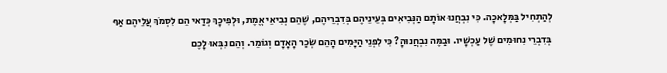לְהַתְחִיל בַּמְּלָאכָה. כִּי נִבְחֲנוּ אוֹתָם הַנְּבִיאִים בְּעֵינֵיהֶם בְּדִבְרֵיהֶם, שֶׁהֵם נְבִיאֵי אֱמֶת, וּלְפִיכָךְ כְּדַאי הֵם לִסְמֹךְ עֲלֵיהֶם אַף בְּדִבְרֵי נִחוּמִים שֶׁל עַכְשָׁיו. וּבַמֶּה נִבְחֲנוּהָ? כִּי לִפְנֵי הַיָּמִים הָהֵם שְׂכַר הָאָדָם וְגוֹמֵר. וְהֵם נִבְּאוּ לָכֶם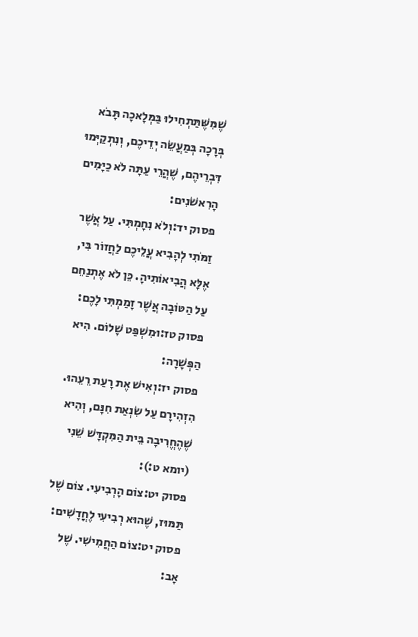שֶׁמִּשֶּׁתַּתְחִילוּ בַּמְּלָאכָה תָּבֹא בְּרָכָה בְּמַעֲשֵׂה יְדֵיכֶם, וְנִתְקַיְּמוּ דִּבְרֵיהֶם, שֶׁהֲרֵי עַתָּה לֹא כַיָּמִים הָרִאשֹׁנִים:
פסוק יד:וְלֹא נִחָמְתִּי. עַל אֲשֶׁר זַמֹּתִי לְהָבִיא עֲלֵיכֶם לַחֲזוֹר בִּי, אֶלָּא הֲבִיאוֹתִיהָ. כֵּן לֹא אֶתְנַחֵם עַל הַטּוֹבָה אֲשֶׁר זָמַמְתִּי לָכֶם:
פסוק טז:וּמִשְׁפַּט שָׁלוֹם. הִיא הַפְּשָׁרָה:
פסוק יז:וְאִישׁ אֶת רָעַת רֵעֵהוּ. הִזְהִירָם עַל שִׂנְאַת חִנָּם, וְהִיא שֶׁהֶחֱרִיבָה בֵּית הַמִּקְדָּשׁ שֵׁנִי (יומא ט:):
פסוק יט:צוֹם הָרְבִיעִי. צוֹם שֶׁל תַּמּוּז, שֶׁהוּא רְבִיעִי לֶחֳדָשִׁים:
פסוק יט:צוֹם הַחֲמִישִׁי. שֶׁל אָב: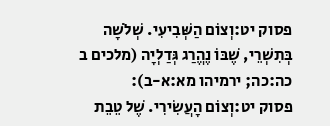פסוק יט:וְצוֹם הַשְּׁבִיעִי. שְׁלֹשָׁה בְּתִשְׁרֵי, שֶׁבּוֹ נֶהֱרַג גְּדַלְיָה (מלכים ב כה:כה; ירמיהו מא:א-ב):
פסוק יט:וְצוֹם הָעֲשִׂירִי. שֶׁל טֵבֵת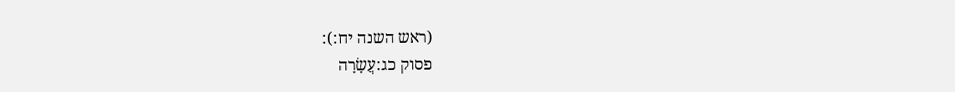(ראש השנה יח:):
פסוק כג:עֲשָׂרָה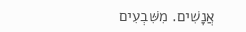אֲנָשִׁים. מִשִּׁבְעִים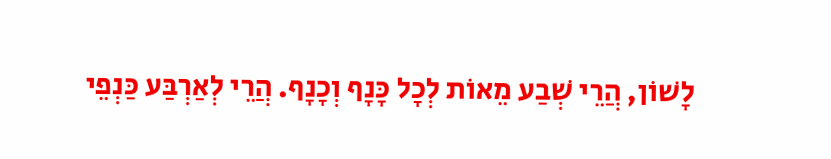לָשׁוֹן, הֲרֵי שְׁבַע מֵאוֹת לְכָל כָּנָף וְכָנָף. הֲרֵי לְאַרְבַּע כַּנְפֵי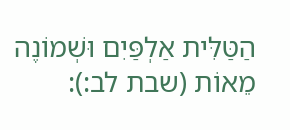הַטַּלִּית אַלְפַּיִם וּשְׁמוֹנֶה מֵאוֹת (שבת לב:):